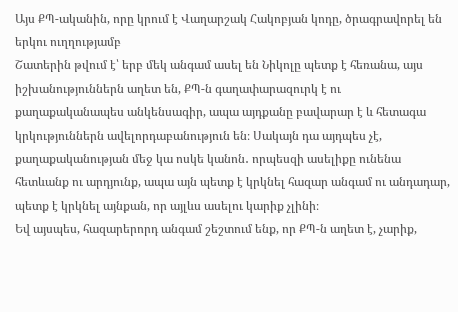Այս ՔՊ-ականին, որը կրում է Վաղարշակ Հակոբյան կոդը, ծրագրավորել են երկու ուղղությամբ
Շատերին թվում է՝ երբ մեկ անգամ ասել են Նիկոլը պետք է հեռանա, այս իշխանություններն աղետ են, ՔՊ-ն գաղափարազուրկ է ու քաղաքականապես անկենսագիր, ապա այդքանը բավարար է և հետագա կրկություններն ավելորդաբանություն են։ Սակայն դա այդպես չէ, քաղաքականության մեջ կա ոսկե կանոն․ որպեսզի ասելիքը ունենա հետևանք ու արդյունք, ապա այն պետք է կրկնել հազար անգամ ու անդադար, պետք է կրկնել այնքան, որ այլևս ասելու կարիք չլինի։
Եվ այսպես, հազարերորդ անգամ շեշտում ենք, որ ՔՊ-ն աղետ է, չարիք,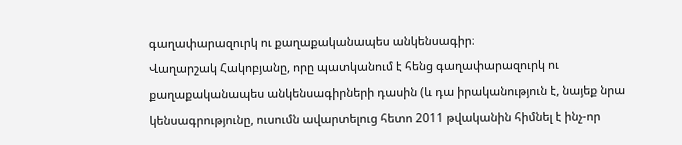գաղափարազուրկ ու քաղաքականապես անկենսագիր։
Վաղարշակ Հակոբյանը, որը պատկանում է հենց գաղափարազուրկ ու քաղաքականապես անկենսագիրների դասին (և դա իրականություն է, նայեք նրա կենսագրությունը, ուսումն ավարտելուց հետո 2011 թվականին հիմնել է ինչ-որ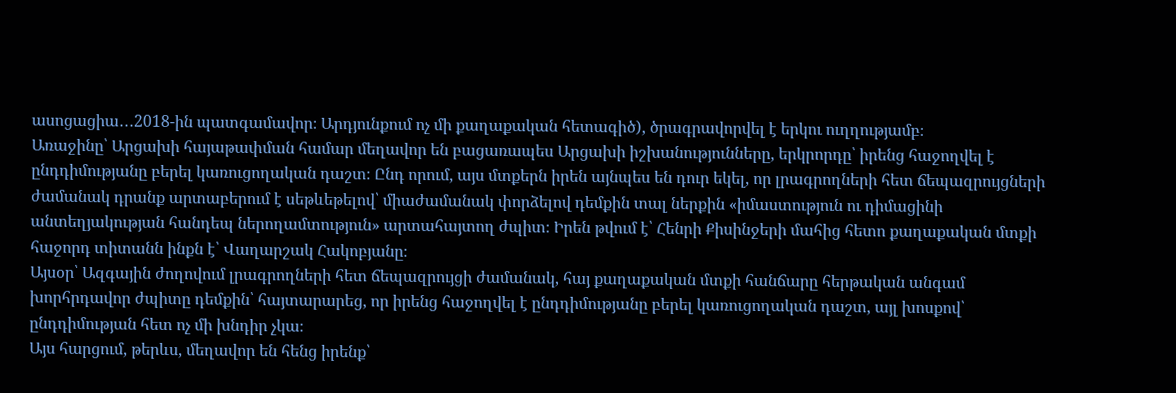ասոցացիա․․․2018-ին պատգամավոր։ Արդյունքում ոչ մի քաղաքական հետագիծ), ծրագրավորվել է երկու ուղղությամբ։
Առաջինը՝ Արցախի հայաթափման համար մեղավոր են բացառապես Արցախի իշխանությունները, երկրորդը՝ իրենց հաջողվել է ընդդիմությանը բերել կառուցողական դաշտ։ Ընդ որում, այս մտքերն իրեն այնպես են դուր եկել, որ լրագրողների հետ ճեպազրույցների ժամանակ դրանք արտաբերում է սեթևեթելով՝ միաժամանակ փորձելով դեմքին տալ ներքին «իմաստություն ու դիմացինի անտեղյակության հանդեպ ներողամտություն» արտահայտող ժպիտ։ Իրեն թվում է՝ Հենրի Քիսինջերի մահից հետո քաղաքական մտքի հաջորդ տիտանն ինքն է՝ Վաղարշակ Հակոբյանը։
Այսօր՝ Ազգային ժողովում լրագրողների հետ ճեպազրույցի ժամանակ, հայ քաղաքական մտքի հանճարը հերթական անգամ խորհրդավոր ժպիտը դեմքին՝ հայտարարեց, որ իրենց հաջողվել է ընդդիմությանը բերել կառուցողական դաշտ, այլ խոսքով՝ ընդդիմության հետ ոչ մի խնդիր չկա։
Այս հարցում, թերևս, մեղավոր են հենց իրենք՝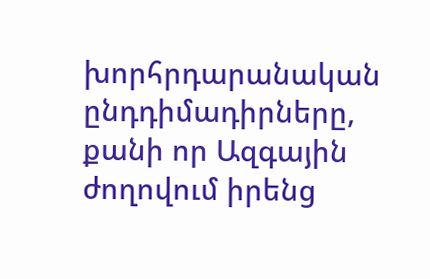խորհրդարանական ընդդիմադիրները, քանի որ Ազգային ժողովում իրենց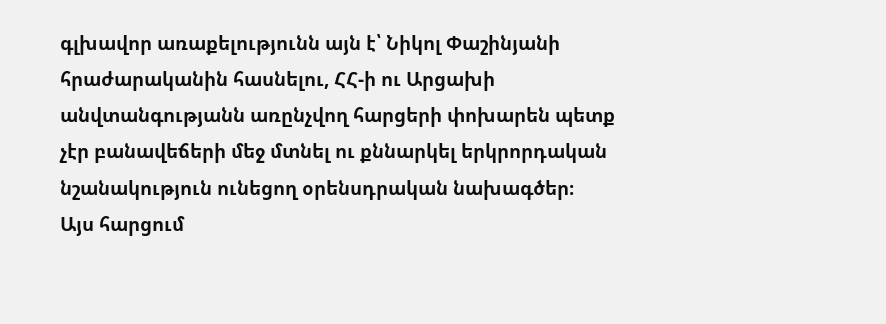գլխավոր առաքելությունն այն է՝ Նիկոլ Փաշինյանի հրաժարականին հասնելու, ՀՀ-ի ու Արցախի անվտանգությանն առընչվող հարցերի փոխարեն պետք չէր բանավեճերի մեջ մտնել ու քննարկել երկրորդական նշանակություն ունեցող օրենսդրական նախագծեր։
Այս հարցում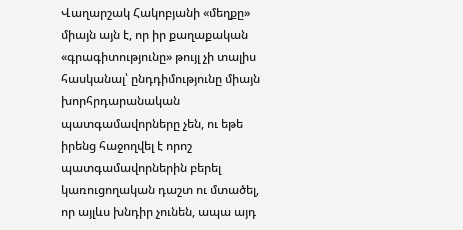Վաղարշակ Հակոբյանի «մեղքը» միայն այն է, որ իր քաղաքական «գրագիտությունը» թույլ չի տալիս հասկանալ՝ ընդդիմությունը միայն խորհրդարանական պատգամավորները չեն, ու եթե իրենց հաջողվել է որոշ պատգամավորներին բերել կառուցողական դաշտ ու մտածել, որ այլևս խնդիր չունեն, ապա այդ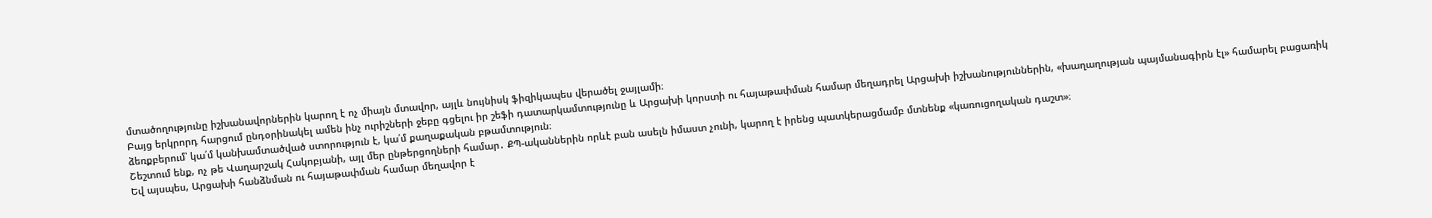մտածողությունը իշխանավորներին կարող է ոչ միայն մտավոր, այլև նույնիսկ ֆիզիկապես վերածել ջայլամի։
Բայց երկրորդ հարցում ընդօրինակել ամեն ինչ ուրիշների ջեբը գցելու իր շեֆի դատարկամտությունը և Արցախի կորստի ու հայաթափման համար մեղադրել Արցախի իշխանություններին, «խաղաղության պայմանագիրն էլ» համարել բացառիկ ձեռքբերում՝ կա՛մ կանխամտածված ստորություն է, կա՛մ քաղաքական բթամտություն։
Շեշտում ենք, ոչ թե Վաղարշակ Հակոբյանի, այլ մեր ընթերցողների համար․ ՔՊ-ականներին որևէ բան ասելն իմաստ չունի, կարող է իրենց պատկերացմամբ մտնենք «կառուցողական դաշտ»։
Եվ այսպես, Արցախի հանձնման ու հայաթափման համար մեղավոր է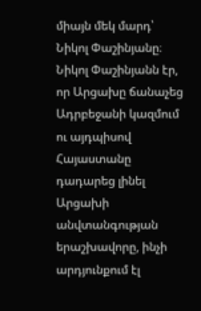միայն մեկ մարդ՝ Նիկոլ Փաշինյանը։ Նիկոլ Փաշինյանն էր, որ Արցախը ճանաչեց Ադրբեջանի կազմում ու այդպիսով Հայաստանը դադարեց լինել Արցախի անվտանգության երաշխավորը, ինչի արդյունքում էլ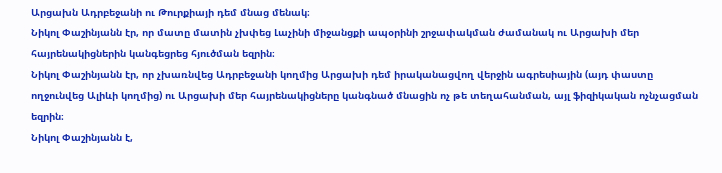Արցախն Ադրբեջանի ու Թուրքիայի դեմ մնաց մենակ։
Նիկոլ Փաշինյանն էր, որ մատը մատին չխփեց Լաչինի միջանցքի ապօրինի շրջափակման ժամանակ ու Արցախի մեր հայրենակիցներին կանգեցրեց հյուծման եզրին։
Նիկոլ Փաշինյանն էր, որ չխառնվեց Ադրբեջանի կողմից Արցախի դեմ իրականացվող վերջին ագրեսիային (այդ փաստը ողջունվեց Ալիևի կողմից) ու Արցախի մեր հայրենակիցները կանգնած մնացին ոչ թե տեղահանման, այլ ֆիզիկական ոչնչացման եզրին։
Նիկոլ Փաշինյանն է,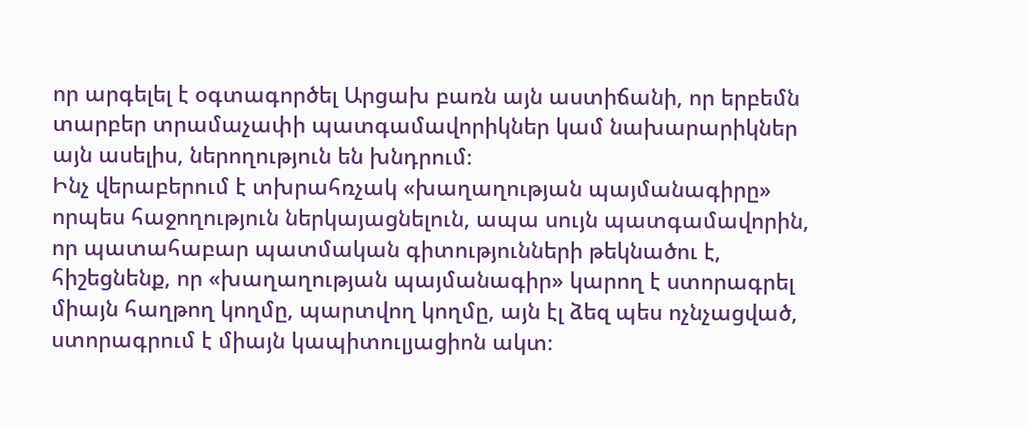որ արգելել է օգտագործել Արցախ բառն այն աստիճանի, որ երբեմն տարբեր տրամաչափի պատգամավորիկներ կամ նախարարիկներ այն ասելիս, ներողություն են խնդրում։
Ինչ վերաբերում է տխրահռչակ «խաղաղության պայմանագիրը» որպես հաջողություն ներկայացնելուն, ապա սույն պատգամավորին, որ պատահաբար պատմական գիտությունների թեկնածու է, հիշեցնենք, որ «խաղաղության պայմանագիր» կարող է ստորագրել միայն հաղթող կողմը, պարտվող կողմը, այն էլ ձեզ պես ոչնչացված, ստորագրում է միայն կապիտուլյացիոն ակտ։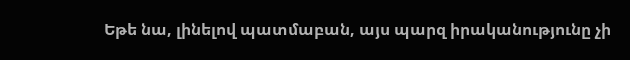Եթե նա, լինելով պատմաբան, այս պարզ իրականությունը չի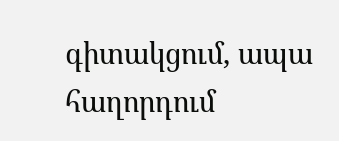գիտակցում, ապա հաղորդում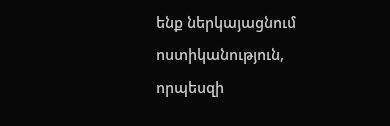ենք ներկայացնում ոստիկանություն, որպեսզի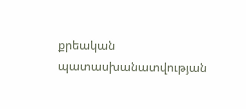քրեական պատասխանատվության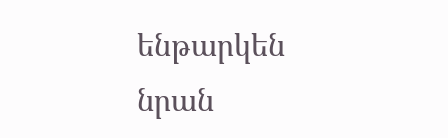ենթարկեն նրան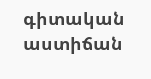գիտական աստիճան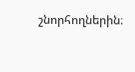շնորհողներին։